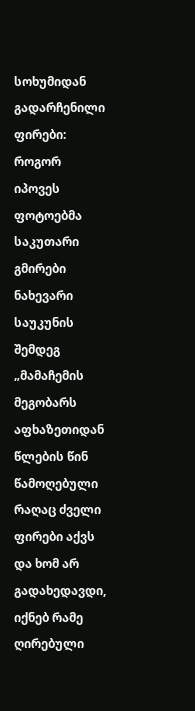სოხუმიდან გადარჩენილი ფირები: როგორ იპოვეს ფოტოებმა საკუთარი გმირები ნახევარი საუკუნის შემდეგ
„მამაჩემის მეგობარს აფხაზეთიდან წლების წინ წამოღებული რაღაც ძველი ფირები აქვს და ხომ არ გადახედავდი, იქნებ რამე ღირებული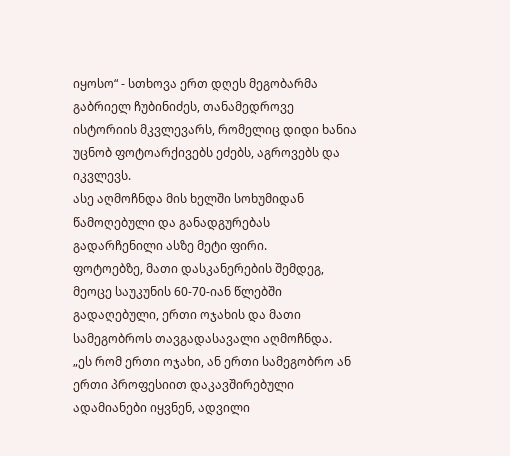იყოსო“ - სთხოვა ერთ დღეს მეგობარმა გაბრიელ ჩუბინიძეს, თანამედროვე ისტორიის მკვლევარს, რომელიც დიდი ხანია უცნობ ფოტოარქივებს ეძებს, აგროვებს და იკვლევს.
ასე აღმოჩნდა მის ხელში სოხუმიდან წამოღებული და განადგურებას გადარჩენილი ასზე მეტი ფირი.
ფოტოებზე, მათი დასკანერების შემდეგ, მეოცე საუკუნის 60-70-იან წლებში გადაღებული, ერთი ოჯახის და მათი სამეგობროს თავგადასავალი აღმოჩნდა.
„ეს რომ ერთი ოჯახი, ან ერთი სამეგობრო ან ერთი პროფესიით დაკავშირებული ადამიანები იყვნენ, ადვილი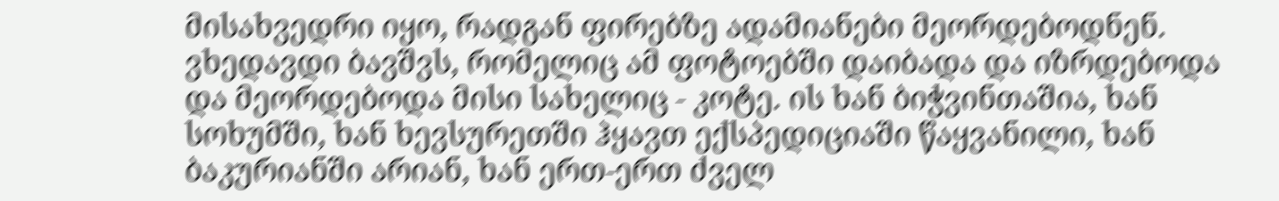მისახვედრი იყო, რადგან ფირებზე ადამიანები მეორდებოდნენ. ვხედავდი ბავშვს, რომელიც ამ ფოტოებში დაიბადა და იზრდებოდა და მეორდებოდა მისი სახელიც - კოტე. ის ხან ბიჭვინთაშია, ხან სოხუმში, ხან ხევსურეთში ჰყავთ ექსპედიციაში წაყვანილი, ხან ბაკურიანში არიან, ხან ერთ-ერთ ძველ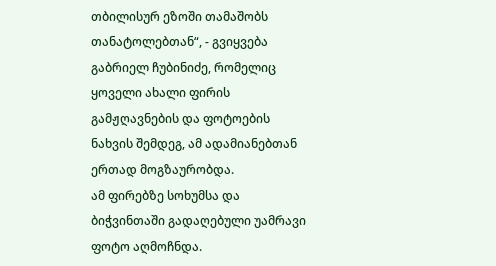თბილისურ ეზოში თამაშობს თანატოლებთან“, - გვიყვება გაბრიელ ჩუბინიძე, რომელიც ყოველი ახალი ფირის გამჟღავნების და ფოტოების ნახვის შემდეგ, ამ ადამიანებთან ერთად მოგზაურობდა.
ამ ფირებზე სოხუმსა და ბიჭვინთაში გადაღებული უამრავი ფოტო აღმოჩნდა.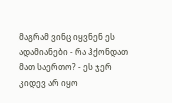მაგრამ ვინც იყვნენ ეს ადამიანები - რა ჰქონდათ მათ საერთო? - ეს ჯერ კიდევ არ იყო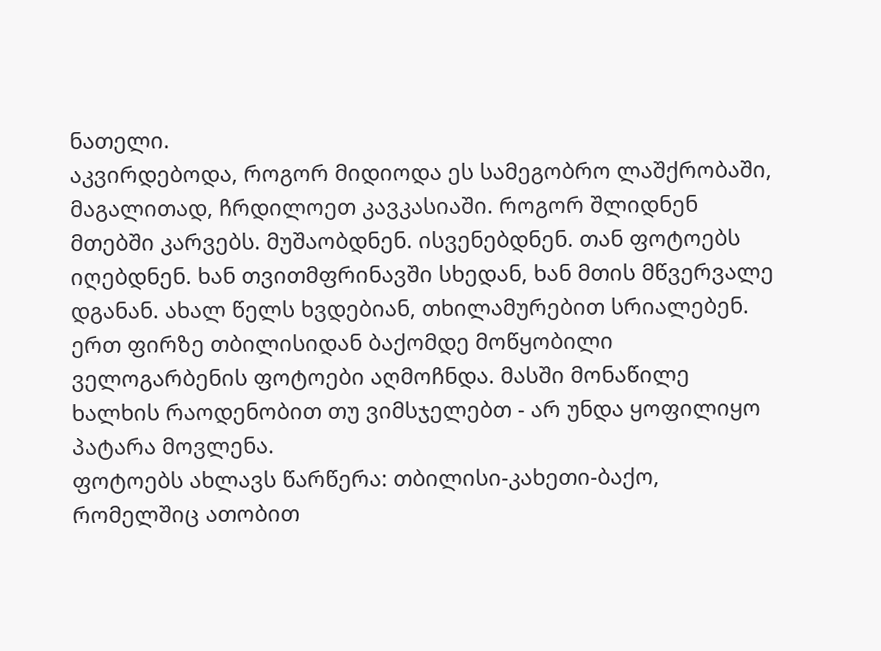ნათელი.
აკვირდებოდა, როგორ მიდიოდა ეს სამეგობრო ლაშქრობაში, მაგალითად, ჩრდილოეთ კავკასიაში. როგორ შლიდნენ მთებში კარვებს. მუშაობდნენ. ისვენებდნენ. თან ფოტოებს იღებდნენ. ხან თვითმფრინავში სხედან, ხან მთის მწვერვალე დგანან. ახალ წელს ხვდებიან, თხილამურებით სრიალებენ.
ერთ ფირზე თბილისიდან ბაქომდე მოწყობილი ველოგარბენის ფოტოები აღმოჩნდა. მასში მონაწილე ხალხის რაოდენობით თუ ვიმსჯელებთ - არ უნდა ყოფილიყო პატარა მოვლენა.
ფოტოებს ახლავს წარწერა: თბილისი-კახეთი-ბაქო, რომელშიც ათობით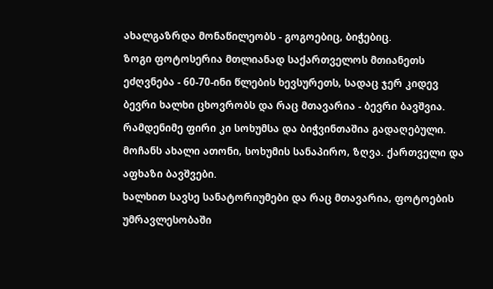ახალგაზრდა მონაწილეობს - გოგოებიც, ბიჭებიც.
ზოგი ფოტოსერია მთლიანად საქართველოს მთიანეთს ეძღვნება - 60-70-ინი წლების ხევსურეთს, სადაც ჯერ კიდევ ბევრი ხალხი ცხოვრობს და რაც მთავარია - ბევრი ბავშვია.
რამდენიმე ფირი კი სოხუმსა და ბიჭვინთაშია გადაღებული. მოჩანს ახალი ათონი, სოხუმის სანაპირო, ზღვა. ქართველი და აფხაზი ბავშვები.
ხალხით სავსე სანატორიუმები და რაც მთავარია, ფოტოების უმრავლესობაში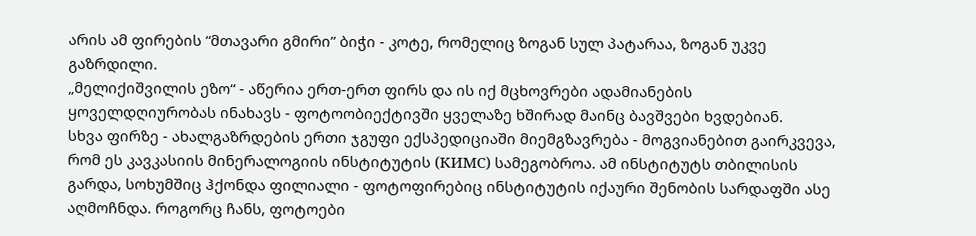არის ამ ფირების “მთავარი გმირი” ბიჭი - კოტე, რომელიც ზოგან სულ პატარაა, ზოგან უკვე გაზრდილი.
„მელიქიშვილის ეზო“ - აწერია ერთ-ერთ ფირს და ის იქ მცხოვრები ადამიანების ყოველდღიურობას ინახავს - ფოტოობიექტივში ყველაზე ხშირად მაინც ბავშვები ხვდებიან.
სხვა ფირზე - ახალგაზრდების ერთი ჯგუფი ექსპედიციაში მიემგზავრება - მოგვიანებით გაირკვევა, რომ ეს კავკასიის მინერალოგიის ინსტიტუტის (КИМС) სამეგობროა. ამ ინსტიტუტს თბილისის გარდა, სოხუმშიც ჰქონდა ფილიალი - ფოტოფირებიც ინსტიტუტის იქაური შენობის სარდაფში ასე აღმოჩნდა. როგორც ჩანს, ფოტოები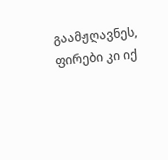გაამჟღავნეს, ფირები კი იქ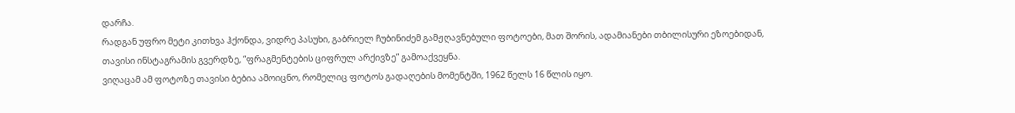დარჩა.
რადგან უფრო მეტი კითხვა ჰქონდა, ვიდრე პასუხი, გაბრიელ ჩუბინიძემ გამჟღავნებული ფოტოები, მათ შორის, ადამიანები თბილისური ეზოებიდან, თავისი ინსტაგრამის გვერდზე, “ფრაგმენტების ციფრულ არქივზე” გამოაქვეყნა.
ვიღაცამ ამ ფოტოზე თავისი ბებია ამოიცნო, რომელიც ფოტოს გადაღების მომენტში, 1962 წელს 16 წლის იყო.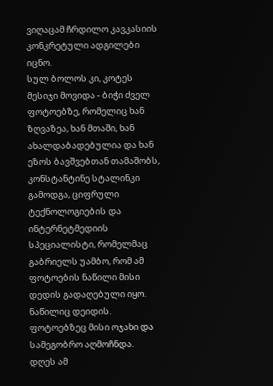ვიღაცამ ჩრდილო კავკასიის კონკრეტული ადგილები იცნო.
სულ ბოლოს კი, კოტეს მესიჯი მოვიდა - ბიჭი ძველ ფოტოებზე, რომელიც ხან ზღვაზეა, ხან მთაში, ხან ახალდაბადებულია და ხან ეზოს ბავშვებთან თამაშობს, კონსტანტინე სტალინკი გამოდგა, ციფრული ტექნოლოგიების და ინტერნეტმედიის სპეციალისტი, რომელმაც გაბრიელს უამბო, რომ ამ ფოტოების ნაწილი მისი დედის გადაღებული იყო. ნაწილიც დეიდის. ფოტოებზეც მისი ოჯახი და სამეგობრო აღმოჩნდა.
დღეს ამ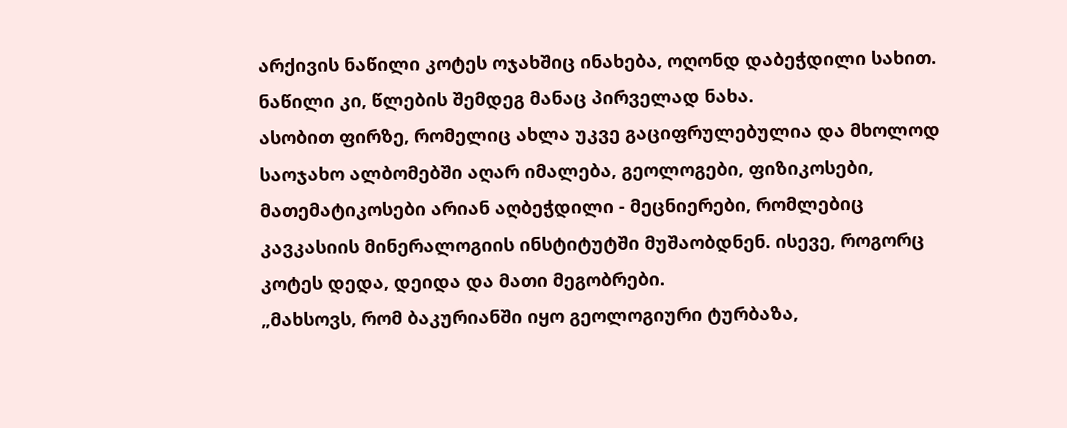არქივის ნაწილი კოტეს ოჯახშიც ინახება, ოღონდ დაბეჭდილი სახით. ნაწილი კი, წლების შემდეგ მანაც პირველად ნახა.
ასობით ფირზე, რომელიც ახლა უკვე გაციფრულებულია და მხოლოდ საოჯახო ალბომებში აღარ იმალება, გეოლოგები, ფიზიკოსები, მათემატიკოსები არიან აღბეჭდილი - მეცნიერები, რომლებიც კავკასიის მინერალოგიის ინსტიტუტში მუშაობდნენ. ისევე, როგორც კოტეს დედა, დეიდა და მათი მეგობრები.
„მახსოვს, რომ ბაკურიანში იყო გეოლოგიური ტურბაზა,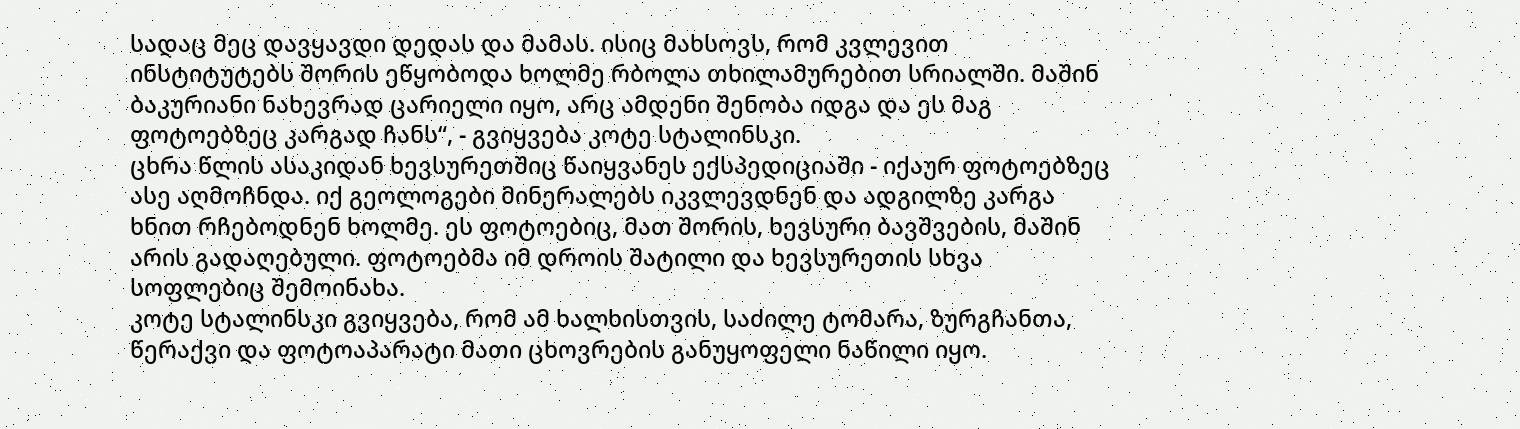სადაც მეც დავყავდი დედას და მამას. ისიც მახსოვს, რომ კვლევით ინსტიტუტებს შორის ეწყობოდა ხოლმე რბოლა თხილამურებით სრიალში. მაშინ ბაკურიანი ნახევრად ცარიელი იყო, არც ამდენი შენობა იდგა და ეს მაგ ფოტოებზეც კარგად ჩანს“, - გვიყვება კოტე სტალინსკი.
ცხრა წლის ასაკიდან ხევსურეთშიც წაიყვანეს ექსპედიციაში - იქაურ ფოტოებზეც ასე აღმოჩნდა. იქ გეოლოგები მინერალებს იკვლევდნენ და ადგილზე კარგა ხნით რჩებოდნენ ხოლმე. ეს ფოტოებიც, მათ შორის, ხევსური ბავშვების, მაშინ არის გადაღებული. ფოტოებმა იმ დროის შატილი და ხევსურეთის სხვა სოფლებიც შემოინახა.
კოტე სტალინსკი გვიყვება, რომ ამ ხალხისთვის, საძილე ტომარა, ზურგჩანთა, წერაქვი და ფოტოაპარატი მათი ცხოვრების განუყოფელი ნაწილი იყო.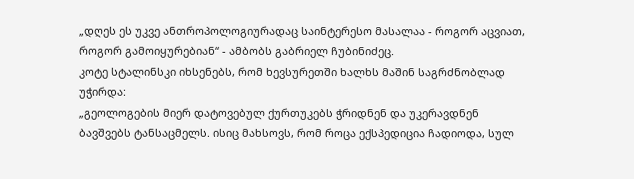„დღეს ეს უკვე ანთროპოლოგიურადაც საინტერესო მასალაა - როგორ აცვიათ, როგორ გამოიყურებიან“ - ამბობს გაბრიელ ჩუბინიძეც.
კოტე სტალინსკი იხსენებს, რომ ხევსურეთში ხალხს მაშინ საგრძნობლად უჭირდა:
„გეოლოგების მიერ დატოვებულ ქურთუკებს ჭრიდნენ და უკერავდნენ ბავშვებს ტანსაცმელს. ისიც მახსოვს, რომ როცა ექსპედიცია ჩადიოდა, სულ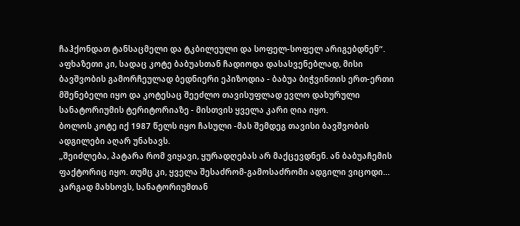ჩაჰქონდათ ტანსაცმელი და ტკბილეული და სოფელ-სოფელ არიგებდნენ“.
აფხაზეთი კი, სადაც კოტე ბაბუასთან ჩადიოდა დასასვენებლად, მისი ბავშვობის გამორჩეულად ბედნიერი ეპიზოდია - ბაბუა ბიჭვინთის ერთ-ერთი მშენებელი იყო და კოტესაც შეეძლო თავისუფლად ევლო დახურული სანატორიუმის ტერიტორიაზე - მისთვის ყველა კარი ღია იყო.
ბოლოს კოტე იქ 1987 წელს იყო ჩასული -მას შემდეგ თავისი ბავშვობის ადგილები აღარ უნახავს.
„შეიძლება, პატარა რომ ვიყავი, ყურადღებას არ მაქცევდნენ. ან ბაბუაჩემის ფაქტორიც იყო. თუმც კი, ყველა შესაძრომ-გამოსაძრომი ადგილი ვიცოდი… კარგად მახსოვს, სანატორიუმთან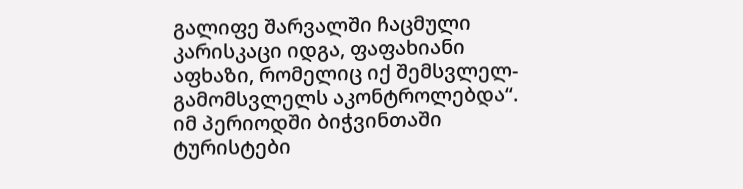გალიფე შარვალში ჩაცმული კარისკაცი იდგა, ფაფახიანი აფხაზი, რომელიც იქ შემსვლელ-გამომსვლელს აკონტროლებდა“.
იმ პერიოდში ბიჭვინთაში ტურისტები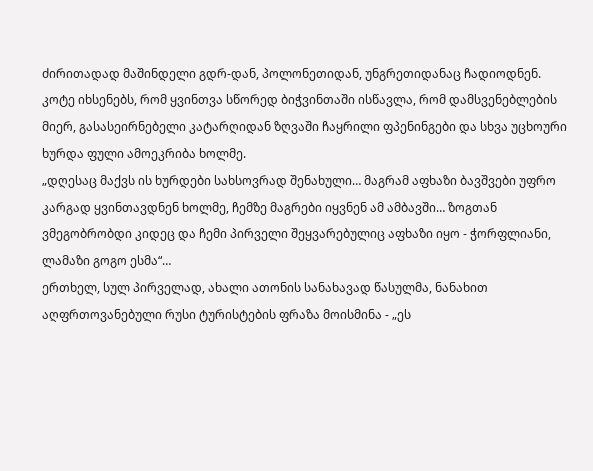ძირითადად მაშინდელი გდრ-დან, პოლონეთიდან, უნგრეთიდანაც ჩადიოდნენ.
კოტე იხსენებს, რომ ყვინთვა სწორედ ბიჭვინთაში ისწავლა, რომ დამსვენებლების მიერ, გასასეირნებელი კატარღიდან ზღვაში ჩაყრილი ფპენინგები და სხვა უცხოური ხურდა ფული ამოეკრიბა ხოლმე.
„დღესაც მაქვს ის ხურდები სახსოვრად შენახული… მაგრამ აფხაზი ბავშვები უფრო კარგად ყვინთავდნენ ხოლმე, ჩემზე მაგრები იყვნენ ამ ამბავში… ზოგთან ვმეგობრობდი კიდეც და ჩემი პირველი შეყვარებულიც აფხაზი იყო - ჭორფლიანი, ლამაზი გოგო ესმა“…
ერთხელ, სულ პირველად, ახალი ათონის სანახავად წასულმა, ნანახით აღფრთოვანებული რუსი ტურისტების ფრაზა მოისმინა - „ეს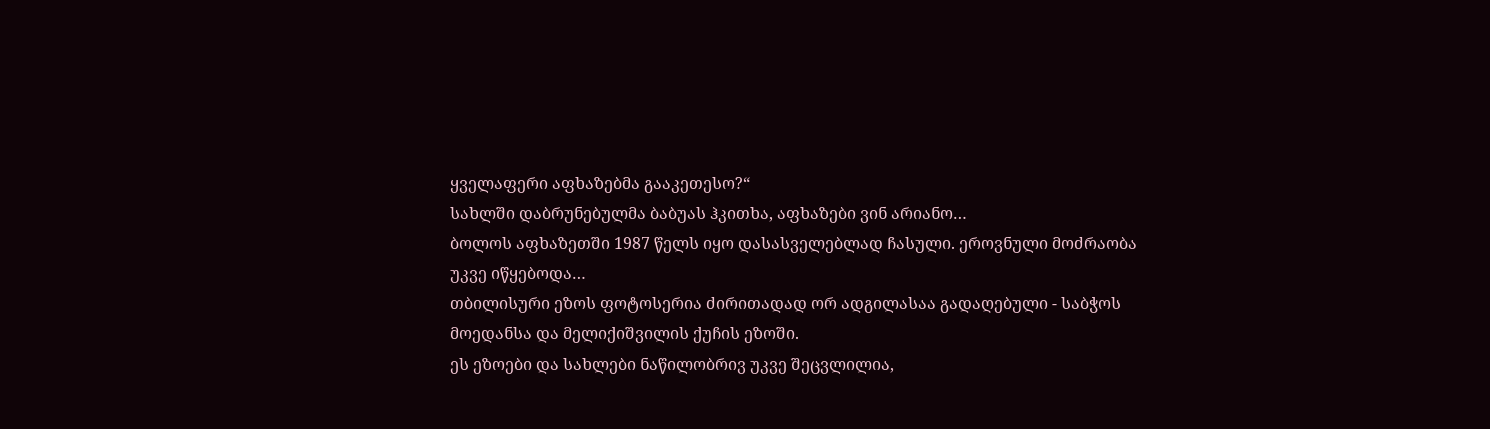ყველაფერი აფხაზებმა გააკეთესო?“
სახლში დაბრუნებულმა ბაბუას ჰკითხა, აფხაზები ვინ არიანო…
ბოლოს აფხაზეთში 1987 წელს იყო დასასველებლად ჩასული. ეროვნული მოძრაობა უკვე იწყებოდა…
თბილისური ეზოს ფოტოსერია ძირითადად ორ ადგილასაა გადაღებული - საბჭოს მოედანსა და მელიქიშვილის ქუჩის ეზოში.
ეს ეზოები და სახლები ნაწილობრივ უკვე შეცვლილია,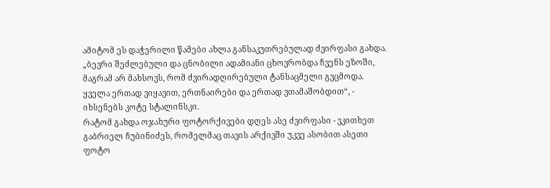ამიტომ ეს დაჭერილი წამები ახლა განსაკუთრებულად ძვირფასი გახდა.
„ბევრი შეძლებული და ცნობილი ადამიანი ცხოვრობდა ჩვენს ეზოში, მაგრამ არ მახსოვს, რომ ძვირადღირებული ტანსაცმელი გვცმოდა. ყველა ერთად ვიყავით, ერთნაირები და ერთად ვთამაშობდით“, - იხსენებს კოტე სტალინსკი.
რატომ გახდა ოჯახური ფოტორქივები დღეს ასე ძვირფასი - ვკითხეთ გაბრიელ ჩუბინიძეს, რომელმაც თავის არქივში უკვე ასობით ასეთი ფოტო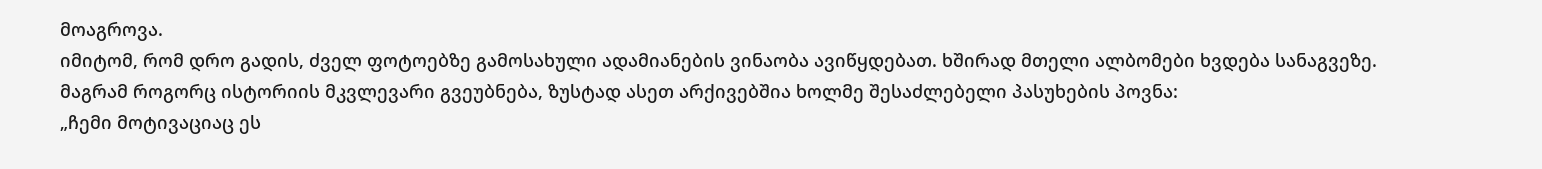მოაგროვა.
იმიტომ, რომ დრო გადის, ძველ ფოტოებზე გამოსახული ადამიანების ვინაობა ავიწყდებათ. ხშირად მთელი ალბომები ხვდება სანაგვეზე.
მაგრამ როგორც ისტორიის მკვლევარი გვეუბნება, ზუსტად ასეთ არქივებშია ხოლმე შესაძლებელი პასუხების პოვნა:
„ჩემი მოტივაციაც ეს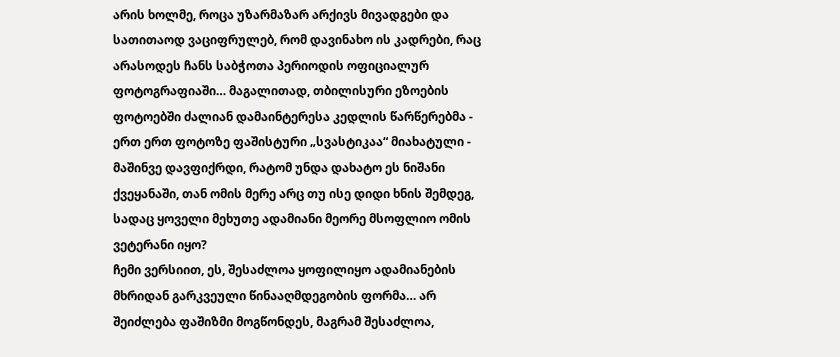არის ხოლმე, როცა უზარმაზარ არქივს მივადგები და სათითაოდ ვაციფრულებ, რომ დავინახო ის კადრები, რაც არასოდეს ჩანს საბჭოთა პერიოდის ოფიციალურ ფოტოგრაფიაში… მაგალითად, თბილისური ეზოების ფოტოებში ძალიან დამაინტერესა კედლის წარწერებმა - ერთ ერთ ფოტოზე ფაშისტური „სვასტიკაა“ მიახატული - მაშინვე დავფიქრდი, რატომ უნდა დახატო ეს ნიშანი ქვეყანაში, თან ომის მერე არც თუ ისე დიდი ხნის შემდეგ, სადაც ყოველი მეხუთე ადამიანი მეორე მსოფლიო ომის ვეტერანი იყო?
ჩემი ვერსიით, ეს, შესაძლოა ყოფილიყო ადამიანების მხრიდან გარკვეული წინააღმდეგობის ფორმა… არ შეიძლება ფაშიზმი მოგწონდეს, მაგრამ შესაძლოა,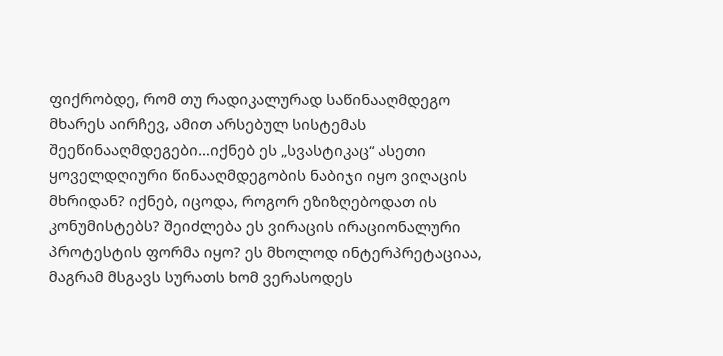ფიქრობდე, რომ თუ რადიკალურად საწინააღმდეგო მხარეს აირჩევ, ამით არსებულ სისტემას შეეწინააღმდეგები…იქნებ ეს „სვასტიკაც“ ასეთი ყოველდღიური წინააღმდეგობის ნაბიჯი იყო ვიღაცის მხრიდან? იქნებ, იცოდა, როგორ ეზიზღებოდათ ის კონუმისტებს? შეიძლება ეს ვირაცის ირაციონალური პროტესტის ფორმა იყო? ეს მხოლოდ ინტერპრეტაციაა, მაგრამ მსგავს სურათს ხომ ვერასოდეს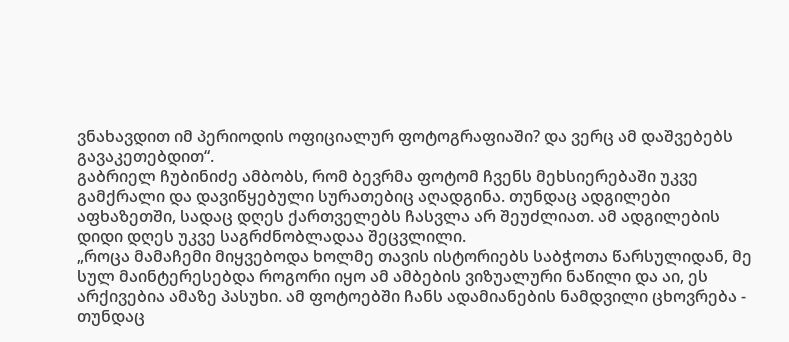ვნახავდით იმ პერიოდის ოფიციალურ ფოტოგრაფიაში? და ვერც ამ დაშვებებს გავაკეთებდით“.
გაბრიელ ჩუბინიძე ამბობს, რომ ბევრმა ფოტომ ჩვენს მეხსიერებაში უკვე გამქრალი და დავიწყებული სურათებიც აღადგინა. თუნდაც ადგილები აფხაზეთში, სადაც დღეს ქართველებს ჩასვლა არ შეუძლიათ. ამ ადგილების დიდი დღეს უკვე საგრძნობლადაა შეცვლილი.
„როცა მამაჩემი მიყვებოდა ხოლმე თავის ისტორიებს საბჭოთა წარსულიდან, მე სულ მაინტერესებდა როგორი იყო ამ ამბების ვიზუალური ნაწილი და აი, ეს არქივებია ამაზე პასუხი. ამ ფოტოებში ჩანს ადამიანების ნამდვილი ცხოვრება - თუნდაც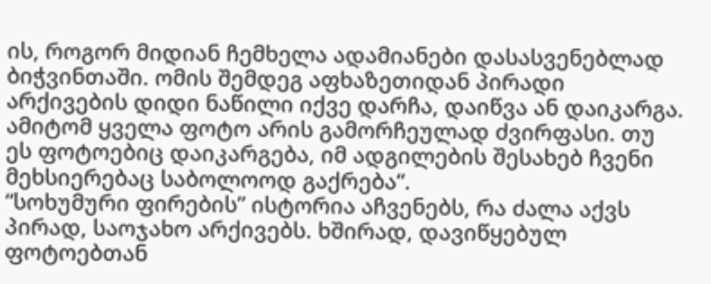ის, როგორ მიდიან ჩემხელა ადამიანები დასასვენებლად ბიჭვინთაში. ომის შემდეგ აფხაზეთიდან პირადი არქივების დიდი ნაწილი იქვე დარჩა, დაიწვა ან დაიკარგა. ამიტომ ყველა ფოტო არის გამორჩეულად ძვირფასი. თუ ეს ფოტოებიც დაიკარგება, იმ ადგილების შესახებ ჩვენი მეხსიერებაც საბოლოოდ გაქრება“.
“სოხუმური ფირების” ისტორია აჩვენებს, რა ძალა აქვს პირად, საოჯახო არქივებს. ხშირად, დავიწყებულ ფოტოებთან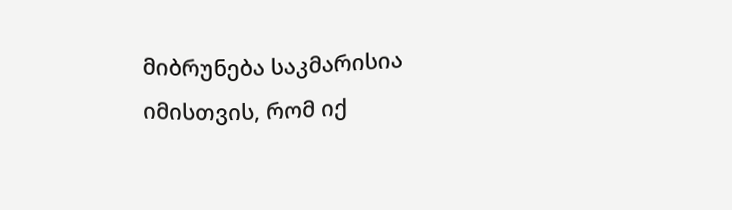მიბრუნება საკმარისია იმისთვის, რომ იქ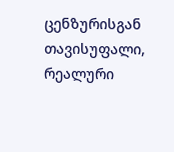ცენზურისგან თავისუფალი, რეალური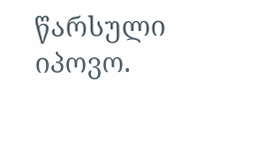წარსული იპოვო.